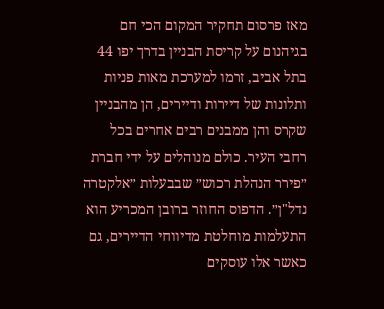מאז פרסום תחקיר המקום הכי חם בגיהנום על קריסת הבניין בדרך יפו 44 בתל אביב, זרמו למערכת מאות פניות ותלונות של דיירות ודיירים, הן מהבניין שקרס והן ממבנים רבים אחרים בכל רחבי העיר. כולם מנוהלים על ידי חברת ״פירר הנהלת רכוש״ שבבעלות ״אלקטרה נדל"ן״. הדפוס החוזר ברובן המכריע הוא התעלמות מוחלטת מדיווחי הדיירים, גם כאשר אלו עוסקים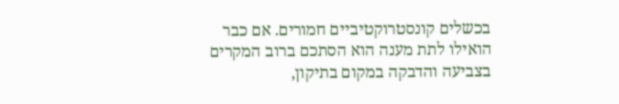בכשלים קונסטרוקטיביים חמורים. אם כבר הואילו לתת מענה הוא הסתכם ברוב המקרים בצביעה והדבקה במקום בתיקון,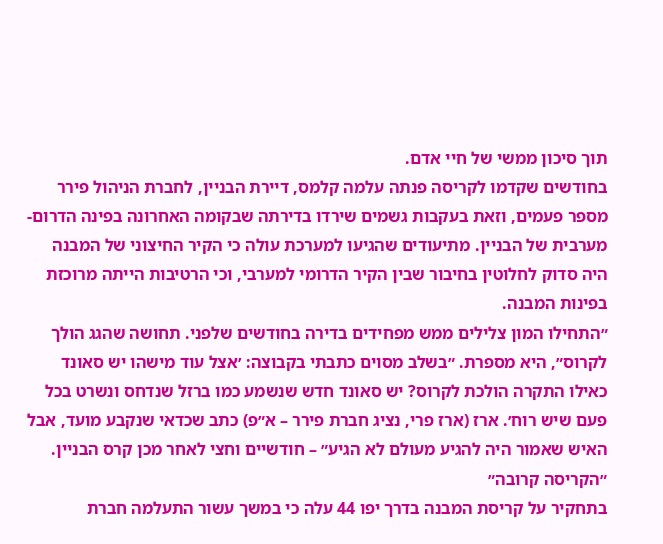תוך סיכון ממשי של חיי אדם.
בחודשים שקדמו לקריסה פנתה עלמה קלמס, דיירת הבניין, לחברת הניהול פירר מספר פעמים, וזאת בעקבות גשמים שירדו בדירתה שבקומה האחרונה בפינה הדרום-מערבית של הבניין. מתיעודים שהגיעו למערכת עולה כי הקיר החיצוני של המבנה היה סדוק לחלוטין בחיבור שבין הקיר הדרומי למערבי, וכי הרטיבות הייתה מרוכזת בפינות המבנה.
״התחילו המון צלילים ממש מפחידים בדירה בחודשים שלפני. תחושה שהגג הולך לקרוס״, היא מספרת. ״בשלב מסוים כתבתי בקבוצה: ׳אצל עוד מישהו יש סאונד כאילו התקרה הולכת לקרוס? יש סאונד חדש שנשמע כמו ברזל שנדחס ונשרט בכל פעם שיש רוח׳. ארז (ארז פרי, נציג חברת פירר – א״פ) כתב שכדאי שנקבע מועד, אבל האיש שאמור היה להגיע מעולם לא הגיע״ – חודשיים וחצי לאחר מכן קרס הבניין.
״הקריסה קרובה״
בתחקיר על קריסת המבנה בדרך יפו 44 עלה כי במשך עשור התעלמה חברת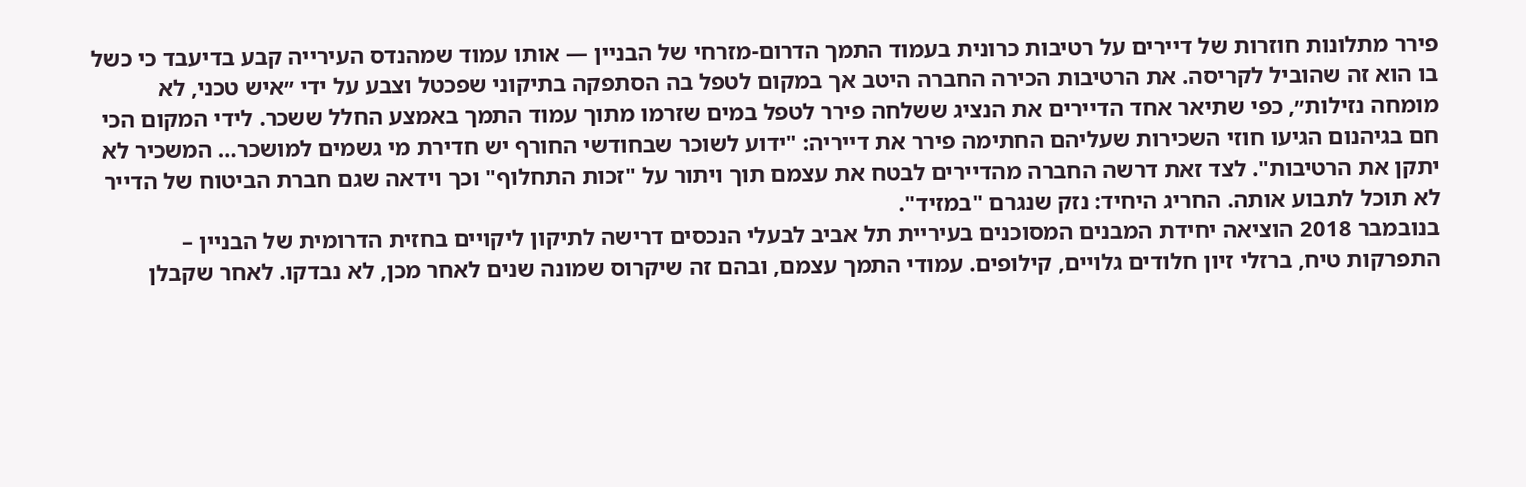פירר מתלונות חוזרות של דיירים על רטיבות כרונית בעמוד התמך הדרום-מזרחי של הבניין — אותו עמוד שמהנדס העירייה קבע בדיעבד כי כשל בו הוא זה שהוביל לקריסה. את הרטיבות הכירה החברה היטב אך במקום לטפל בה הסתפקה בתיקוני שפכטל וצבע על ידי ״איש טכני, לא מומחה נזילות״, כפי שתיאר אחד הדיירים את הנציג ששלחה פירר לטפל במים שזרמו מתוך עמוד התמך באמצע החלל ששכר. לידי המקום הכי חם בגיהנום הגיעו חוזי השכירות שעליהם החתימה פירר את דייריה: "ידוע לשוכר שבחודשי החורף יש חדירת מי גשמים למושכר… המשכיר לא יתקן את הרטיבות". לצד זאת דרשה החברה מהדיירים לבטח את עצמם תוך ויתור על "זכות התחלוף" וכך וידאה שגם חברת הביטוח של הדייר לא תוכל לתבוע אותה. החריג היחיד: נזק שנגרם "במזיד".
בנובמבר 2018 הוציאה יחידת המבנים המסוכנים בעיריית תל אביב לבעלי הנכסים דרישה לתיקון ליקויים בחזית הדרומית של הבניין – התפרקות טיח, ברזלי זיון חלודים גלויים, קילופים. עמודי התמך עצמם, ובהם זה שיקרוס שמונה שנים לאחר מכן, לא נבדקו. לאחר שקבלן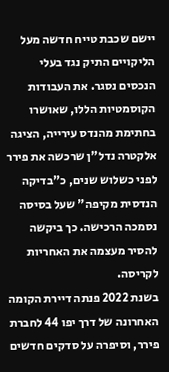יישם שכבת טייח חדשה מעל הליקויים התיק נגד בעלי הנכסים נסגר. את העבודות הקוסמטיות הללו, שאושרו בחתימת מהנדס עירייה, הציגה אלקטרה נדל"ן שרכשה את פירר לפני כשלוש שנים, כ"בדיקה הנדסית מקיפה" שעל בסיסה נסמכה הרכישה. כך ביקשה להסיר מעצמה את האחריות לקריסה.
בשנת 2022 פנתה דיירת הקומה האחרונה של דרך יפו 44 לחברת פירר, וסיפרה על סדקים חדשים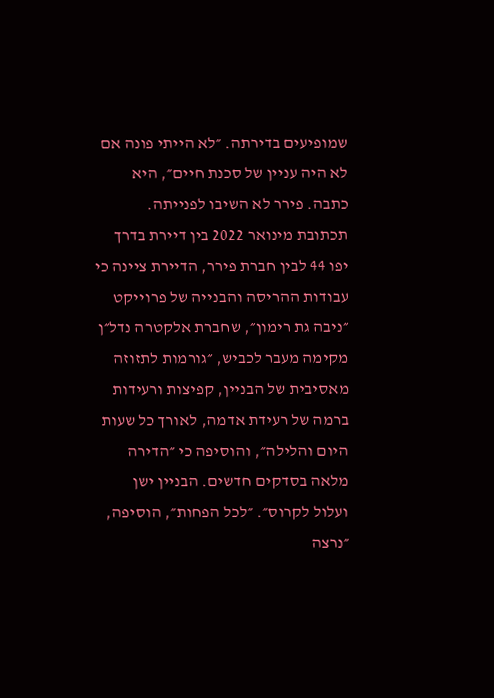שמופיעים בדירתה. ״לא הייתי פונה אם לא היה עניין של סכנת חיים״, היא כתבה. פירר לא השיבו לפנייתה.
תכתובת מינואר 2022 בין דיירת בדרך יפו 44 לבין חברת פירר, הדיירת ציינה כי עבודות ההריסה והבנייה של פרוייקט ״ניבה גת רימון״, שחברת אלקטרה נדל״ן מקימה מעבר לכביש, ״גורמות לתזוזה מאסיבית של הבניין, קפיצות ורעידות ברמה של רעידת אדמה, לאורך כל שעות היום והלילה״, והוסיפה כי ״הדירה מלאה בסדקים חדשים. הבניין ישן ועלול לקרוס״. ״לכל הפחות״, הוסיפה, ״נרצה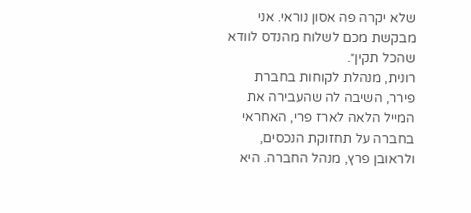שלא יקרה פה אסון נוראי. אני מבקשת מכם לשלוח מהנדס לוודא שהכל תקין״.
רונית, מנהלת לקוחות בחברת פירר, השיבה לה שהעבירה את המייל הלאה לארז פרי, האחראי בחברה על תחזוקת הנכסים, ולראובן פרץ, מנהל החברה. היא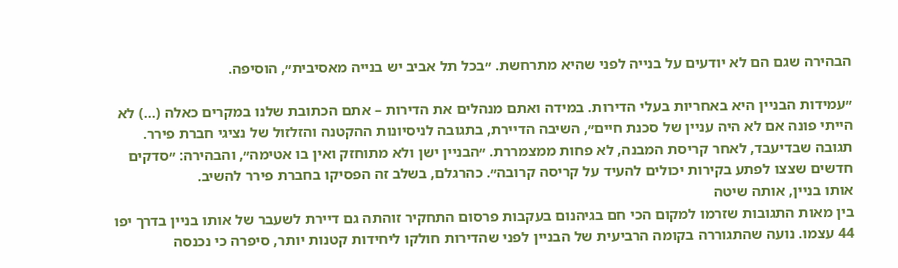הבהירה שגם הם לא יודעים על בנייה לפני שהיא מתרחשת. ״בכל תל אביב יש בנייה מאסיבית״, הוסיפה.

״עמידות הבניין היא באחריות בעלי הדירות. במידה ואתם מנהלים את הדירות – אתם הכתובת שלנו במקרים כאלה (…) לא הייתי פונה אם לא היה עניין של סכנת חיים״, השיבה הדיירת, בתגובה לניסיונות ההקטנה והזלזול של נציגי חברת פירר. תגובה שבדיעבד, לאחר קריסת המבנה, לא פחות ממצמררת. ״הבניין ישן ולא מתוחזק ואין בו אטימה״, והבהירה: ״סדקים חדשים שצצו לפתע בקירות יכולים להעיד על קריסה קרובה״. כהרגלם, בשלב זה הפסיקו בחברת פירר להשיב.
אותו בניין, אותה שיטה
בין מאות התגובות שזרמו למקום הכי חם בגיהנום בעקבות פרסום התחקיר זוהתה גם דיירת לשעבר של אותו בניין בדרך יפו 44 עצמו. נועה שהתגוררה בקומה הרביעית של הבניין לפני שהדירות חולקו ליחידות קטנות יותר, סיפרה כי נכנסה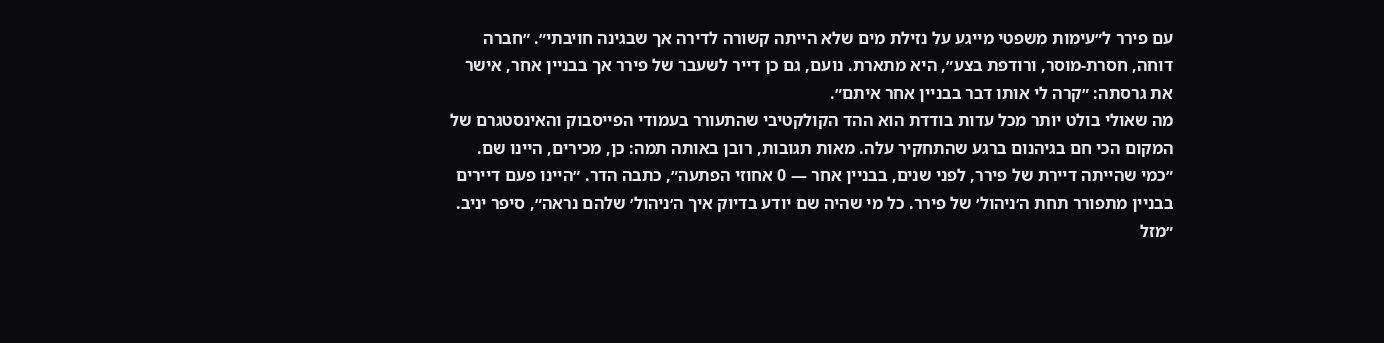עם פירר ל״עימות משפטי מייגע על נזילת מים שלא הייתה קשורה לדירה אך שבגינה חויבתי״. ״חברה דוחה, חסרת-מוסר, ורודפת בצע״, היא מתארת. נועם, גם כן דייר לשעבר של פירר אך בבניין אחר, אישר את גרסתה: ״קרה לי אותו דבר בבניין אחר איתם״.
מה שאולי בולט יותר מכל עדות בודדת הוא ההד הקולקטיבי שהתעורר בעמודי הפייסבוק והאינסטגרם של המקום הכי חם בגיהנום ברגע שהתחקיר עלה. מאות תגובות, רובן באותה תמה: כן, מכירים, היינו שם. ״כמי שהייתה דיירת של פירר, לפני שנים, בבניין אחר — 0 אחוזי הפתעה״, כתבה הדר. ״היינו פעם דיירים בבניין מתפורר תחת ה׳ניהול׳ של פירר. כל מי שהיה שם יודע בדיוק איך ה׳ניהול׳ שלהם נראה״, סיפר יניב. ״מזל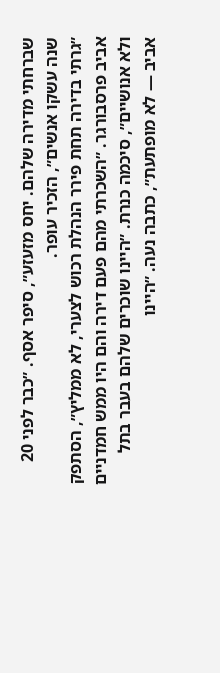שברחתי מדירה שלהם. יחס מזעזע״, סיפר אסף. ״כבר לפני 20 שנה עשקו אנשים״, הזכיר עופר.
״גרתי בדירה תחת פירר הנהלת רכוש לצערי, לא ממליץ״, הסתפק אביב פרסבורגר. ״השכרתי מהם פעם דירה והם היו ממש חמדניים ולא אנושיים״, סיכמה כנרת. ״היינו שוכרים שלהם בעבר בתל אביב — לא מופתעת״, כתבה נעה. ״היינו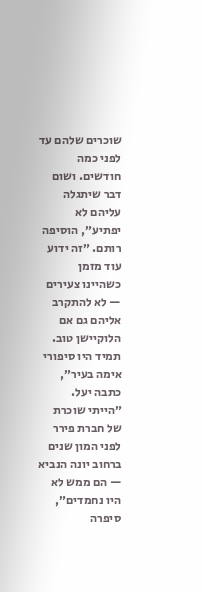שוכרים שלהם עד לפני כמה חודשים. ושום דבר שיתגלה עליהם לא יפתיע״, הוסיפה רותם. ״זה ידוע עוד מזמן כשהיינו צעירים — לא להתקרב אליהם גם אם הלוקיישן טוב. תמיד היו סיפורי אימה בעיר״, כתבה יעל.
״הייתי שוכרת של חברת פירר לפני המון שנים ברחוב יונה הנביא — הם ממש לא היו נחמדים״, סיפרה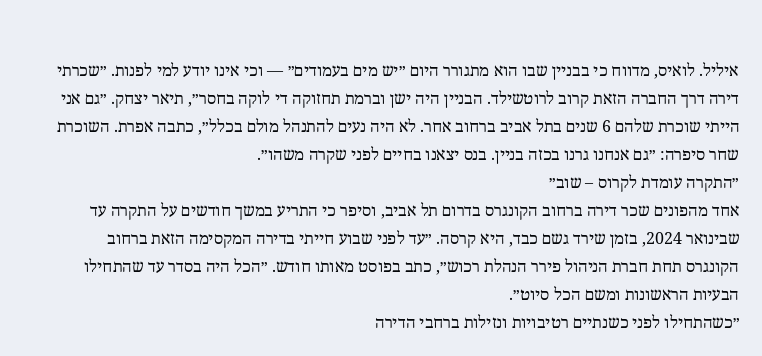איליל. לואיס, מדווח כי בבניין שבו הוא מתגורר היום ״יש מים בעמודים״ — וכי אינו יודע למי לפנות. ״שכרתי דירה דרך החברה הזאת קרוב לרוטשילד. הבניין היה ישן וברמת תחזוקה די לוקה בחסר״, תיאר יצחק. ״גם אני הייתי שוכרת שלהם 6 שנים בתל אביב ברחוב אחר. לא היה נעים להתנהל מולם בכלל״, כתבה אפרת. השוכרת שחר סיפרה: ״גם אנחנו גרנו בכזה בניין. בנס יצאנו בחיים לפני שקרה משהו״.
״התקרה עומדת לקרוס – שוב״
אחד מהפונים שכר דירה ברחוב הקונגרס בדרום תל אביב, וסיפר כי התריע במשך חודשים על התקרה עד שבינואר 2024, בזמן שירד גשם כבד, היא קרסה. ״עד לפני שבוע חייתי בדירה המקסימה הזאת ברחוב הקונגרס תחת חברת הניהול פירר הנהלת רכוש״, כתב בפוסט מאותו חודש. ״הכל היה בסדר עד שהתחילו הבעיות הראשונות ומשם הכל סיוט״.
״כשהתחילו לפני כשנתיים רטיבויות ונזילות ברחבי הדירה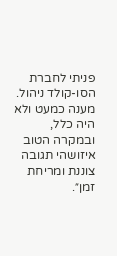פניתי לחברת הסו-קולד ניהול. מענה כמעט ולא היה כלל, ובמקרה הטוב איזושהי תגובה צוננת ומריחת זמן״.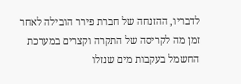לדבריו, ההזנחה של חברת פירר הובילה לאחר זמן מה לקריסה של התקרה וקצרים במערכת החשמל בעקבות מים שנזלו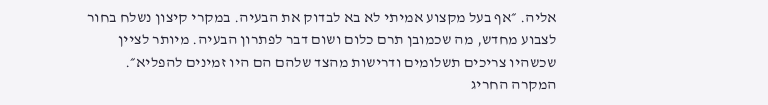אליה. ״אף בעל מקצוע אמיתי לא בא לבדוק את הבעיה. במקרי קיצון נשלח בחור לצבוע מחדש, מה שכמובן תרם כלום ושום דבר לפתרון הבעיה. מיותר לציין שכשהיו צריכים תשלומים ודרישות מהצד שלהם הם היו זמינים להפליא״.
המקרה החריג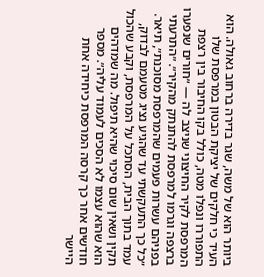ביותר הוא של משה, שגר בדירה ברחוב גאולה. הוא העיד כי חלקים של יציקת הבטון במרפסת שלו התפוררו ונפלו מטה, כולל בקו החיבור בין רצפת המרפסת לקיר החיצוני שניצב לה — ״חורים שנפערו ברצפה וגרמו למרפסת להתנתק מהקיר״. ״התרעתי בפניהם עשרות פעמים שהמרפסת מסוכנת״, תיאר. ״כל כך התעקשתי עד שהגיע נציג מטעמם לבדוק, עמד בתוך הבית, הסתכל על המרפסת, וקבע שהכול תקין ושאין שום סיכוי שהיא תיפול. מה שמדהים הוא שהוא עצמו לא הסכים לעמוד עליה״. מספר חודשים אחר כך קרסה המרפסת כיחידה אחת היישר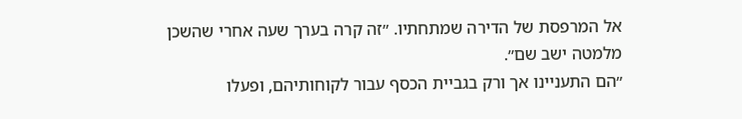אל המרפסת של הדירה שמתחתיו. ״זה קרה בערך שעה אחרי שהשכן מלמטה ישב שם״.
״הם התעניינו אך ורק בגביית הכסף עבור לקוחותיהם, ופעלו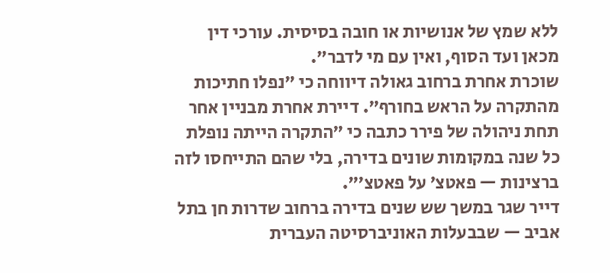ללא שמץ של אנושיות או חובה בסיסית. עורכי דין מכאן ועד הסוף, ואין עם מי לדבר״.
שוכרת אחרת ברחוב גאולה דיווחה כי ״נפלו חתיכות מהתקרה על הראש בחורף״. דיירת אחרת מבניין אחר תחת ניהולה של פירר כתבה כי ״התקרה הייתה נופלת כל שנה במקומות שונים בדירה, בלי שהם התייחסו לזה ברצינות — פאטצ׳ על פאטצ׳״.
דייר שגר במשך שש שנים בדירה ברחוב שדרות חן בתל אביב — שבבעלות האוניברסיטה העברית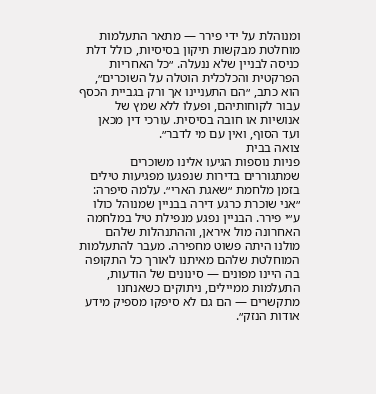ומנוהלת על ידי פירר — מתאר התעלמות מוחלטת מבקשות תיקון בסיסיות, כולל דלת כניסה לבניין שלא ננעלה. ״כל האחריות הפרקטית והכלכלית הוטלה על השוכרים״, הוא כתב, ״הם התעניינו אך ורק בגביית הכסף עבור לקוחותיהם, ופעלו ללא שמץ של אנושיות או חובה בסיסית. עורכי דין מכאן ועד הסוף, ואין עם מי לדבר״.
צואה בבית
פניות נוספות הגיעו אלינו משוכרים שמתגוררים בדירות שנפגעו מפגיעות טילים בזמן מלחמת ״שאגת הארי״. עלמה סיפרה: ״אני שוכרת כרגע דירה בבניין שמנוהל כולו ע״י פירר. הבניין נפגע מנפילת טיל במלחמה האחרונה מול איראן, וההתנהלות שלהם מולנו היתה פשוט מחפירה. מעבר להתעלמות המוחלטת שלהם מאיתנו לאורך כל התקופה בה היינו מפונים — סינונים של הודעות, התעלמות ממיילים, ניתוקים כשאנחנו מתקשרים — הם גם לא סיפקו מספיק מידע אודות הנזק״.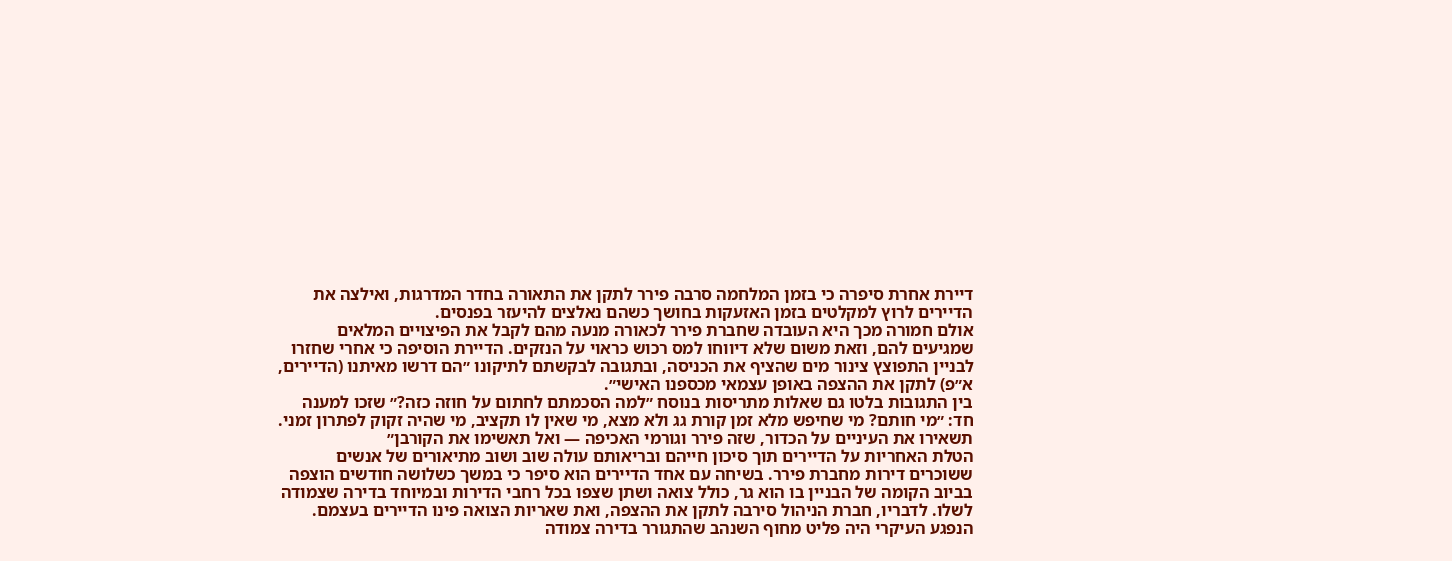דיירת אחרת סיפרה כי בזמן המלחמה סרבה פירר לתקן את התאורה בחדר המדרגות, ואילצה את הדיירים לרוץ למקלטים בזמן האזעקות בחושך כשהם נאלצים להיעזר בפנסים.
אולם חמורה מכך היא העובדה שחברת פירר לכאורה מנעה מהם לקבל את הפיצויים המלאים שמגיעים להם, וזאת משום שלא דיווחו למס רכוש כראוי על הנזקים. הדיירת הוסיפה כי אחרי שחזרו לבניין התפוצץ צינור מים שהציף את הכניסה, ובתגובה לבקשתם לתיקונו ״הם דרשו מאיתנו (הדיירים, א״פ) לתקן את ההצפה באופן עצמאי מכספנו האישי״.
בין התגובות בלטו גם שאלות מתריסות בנוסח ״למה הסכמתם לחתום על חוזה כזה?״ שזכו למענה חד: ״מי חותם? מי שחיפש מלא זמן קורת גג ולא מצא, מי שאין לו תקציב, מי שהיה זקוק לפתרון זמני. תשאירו את העיניים על הכדור, שזה פירר וגורמי האכיפה — ואל תאשימו את הקורבן״
הטלת האחריות על הדיירים תוך סיכון חייהם ובריאותם עולה שוב ושוב מתיאורים של אנשים ששוכרים דירות מחברת פירר. בשיחה עם אחד הדיירים הוא סיפר כי במשך כשלושה חודשים הוצפה בביוב הקומה של הבניין בו הוא גר, כולל צואה ושתן שצפו בכל רחבי הדירות ובמיוחד בדירה שצמודה לשלו. לדבריו, חברת הניהול סירבה לתקן את ההצפה, ואת שאריות הצואה פינו הדיירים בעצמם. הנפגע העיקרי היה פליט מחוף השנהב שהתגורר בדירה צמודה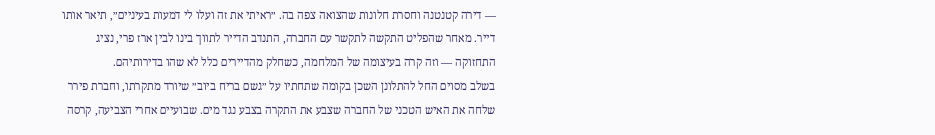— דירה קטנטנה וחסרת חלונות שהצואה צפה בה. ״ראיתי את זה ועלו לי דמעות בעיניים״, תיאר אותו דייר. מאחר שהפליט התקשה לתקשר עם החברה, התנדב הדייר לתווך בינו לבין ארז פרי, נציג התחזוקה — וזה קרה בעיצומה של המלחמה, כשחלק מהדיירים כלל לא שהו בדירותיהם.
בשלב מסוים החל להתלונן השכן בקומה שתחתיו על ״גשם בריח ביוב״ שיורד מתקרתו, וחברת פירר שלחה את האיש הטכני של החברה שצבע את התקרה בצבע נגד מים. שבועיים אחרי הצביעה, קרסה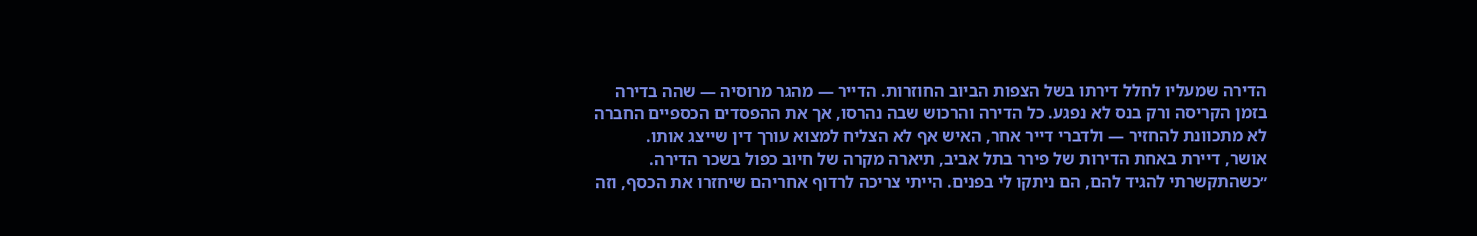הדירה שמעליו לחלל דירתו בשל הצפות הביוב החוזרות. הדייר — מהגר מרוסיה — שהה בדירה בזמן הקריסה ורק בנס לא נפגע. כל הדירה והרכוש שבה נהרסו, אך את ההפסדים הכספיים החברה לא מתכוונת להחזיר — ולדברי דייר אחר, האיש אף לא הצליח למצוא עורך דין שייצג אותו.
אושר, דיירת באחת הדירות של פירר בתל אביב, תיארה מקרה של חיוב כפול בשכר הדירה. ״כשהתקשרתי להגיד להם, הם ניתקו לי בפנים. הייתי צריכה לרדוף אחריהם שיחזרו את הכסף, וזה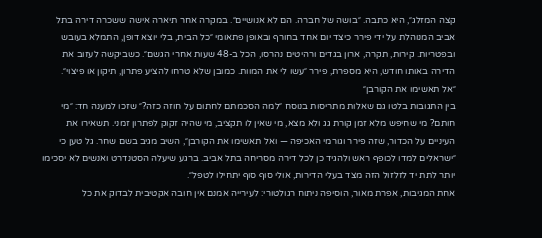קצה המזלג״, היא כתבה. ״בושה של חברה. הם לא אנושיים״. במקרה אחר תיארה אישה ששכרה דירה בתל אביב המנוהלת על ידי פירר כיצד יום אחד בחורף ובאופן פתאומי ״כל הבית, בלי יוצא דופן, התמלא בעובש ובפטריות. קירות, תקרה, ארון בגדים ורהיטים נהרסו, הכל ב-48 שעות אחרי הגשם״. כשביקשה לעזוב את הדירה באותו חודש, היא מספרת, פירר ״עשו לי את המוות. כמובן שלא טרחו להציע פתרון, תיקון או פיצוי״.
״אל תאשימו את הקורבן״
בין התגובות בלטו גם שאלות מתריסות בנוסח ״למה הסכמתם לחתום על חוזה כזה?״ שזכו למענה חד: ״מי חותם? מי שחיפש מלא זמן קורת גג ולא מצא, מי שאין לו תקציב, מי שהיה זקוק לפתרון זמני. תשאירו את העיניים על הכדור, שזה פירר וגורמי האכיפה — ואל תאשימו את הקורבן״, השיב מגיב בשם שחר. גל טען כי ״ישראלים למדו לכופף ראש ולהגיד כן לכל דירה מסריחה בתל אביב. ברגע שיעלה הסטנדרט ואנשים לא יסכימו יותר לתת יד לזלזול הזה מצד בעלי הדירות, אולי סוף סוף יתחילו לטפל״.
אחת המגיבות, אפרת מאור, הוסיפה ניתוח רגולטורי: לעירייה אמנם אין חובה אקטיבית לבדוק את כל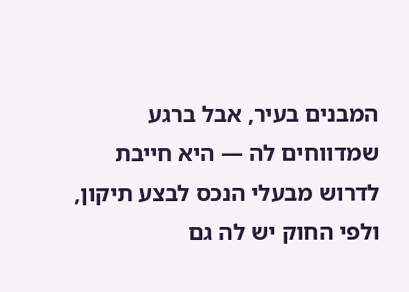המבנים בעיר, אבל ברגע שמדווחים לה — היא חייבת לדרוש מבעלי הנכס לבצע תיקון, ולפי החוק יש לה גם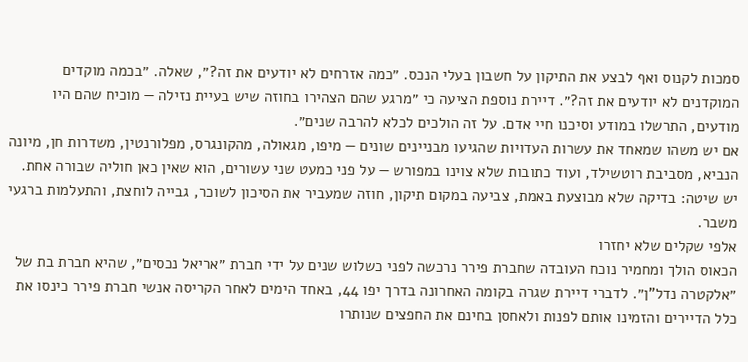סמכות לקנוס ואף לבצע את התיקון על חשבון בעלי הנכס. ״כמה אזרחים לא יודעים את זה?״, שאלה. ״בכמה מוקדים המוקדנים לא יודעים את זה?״. דיירת נוספת הציעה כי ״מרגע שהם הצהירו בחוזה שיש בעיית נזילה — מוכיח שהם היו מודעים, התרשלו במודע וסיכנו חיי אדם. על זה הולכים לכלא להרבה שנים״.
אם יש משהו שמאחד את עשרות העדויות שהגיעו מבניינים שונים — מיפו, מגאולה, מהקונגרס, מפלורנטין, משדרות חן, מיונה הנביא, מסביבת רוטשילד, ועוד כתובות שלא צוינו במפורש — על פני כמעט שני עשורים, הוא שאין כאן חוליה שבורה אחת. יש שיטה: בדיקה שלא מבוצעת באמת, צביעה במקום תיקון, חוזה שמעביר את הסיכון לשוכר, גבייה לוחצת, והתעלמות ברגעי משבר.
אלפי שקלים שלא יחזרו
הכאוס הולך ומחמיר נוכח העובדה שחברת פירר נרכשה לפני כשלוש שנים על ידי חברת ״אריאל נכסים״, שהיא חברת בת של ״אלקטרה נדל"ן״. לדברי דיירת שגרה בקומה האחרונה בדרך יפו 44, באחד הימים לאחר הקריסה אנשי חברת פירר כינסו את כלל הדיירים והזמינו אותם לפנות ולאחסן בחינם את החפצים שנותרו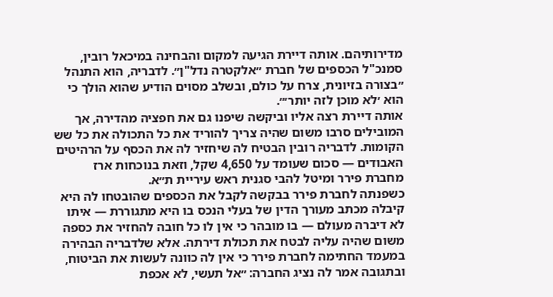מדירותיהם. אותה דיירת הגיעה למקום והבחינה במיכאל רובין, סמנכ"ל הכספים של חברת ״אלקטרה נדל"ן״. לדבריה, הוא התנהל ״בצורה בזיונית, צרח על כולם, ובשלב מסוים הודיע שהוא הולך כי הוא ׳לא מוכן לזה יותר׳״.
אותה דיירת רצה אליו וביקשה שיפנו גם את חפציה מהדירה, אך המובילים סרבו משום שהיה צריך להוריד את כל התכולה את כל שש הקומות. לדבריה רובין הבטיח לה שיחזיר לה את הכסף על הרהיטים האבודים — סכום שעומד על 4,650 שקל, וזאת בנוכחות ארז מחברת פירר ומיטל להבי סגנית ראש עיריית ת״א.
כשפנתה לחברת פירר בבקשה לקבל את הכספים שהובטחו לה היא קיבלה מכתב מעורך הדין של בעלי הנכס בו היא מתגוררת — איתו לא דיברה מעולם — בו מובהר כי אין לו כל חובה להחזיר את כספה משום שהיה עליה לבטח את תכולת דירתה. אלא שלדבריה הבהירה במעמד החתימה לחברת פירר כי אין לה כוונה לעשות את הביטוח, ובתגובה אמר לה נציג החברה: ״אל תעשי, לא אכפת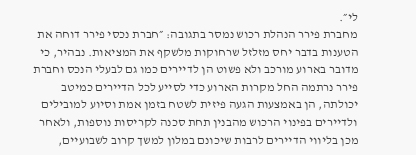לי״.
מחברת פירר הנהלת רכוש נמסר בתגובה: ״חברת נכסי פירר דוחה את הטענות בדבר יחס מזלזל שרחוקות מלשקף את המציאות. נבהיר, כי מדובר בארוע מורכב ולא פשוט הן לדיירים כמו גם לבעלי הנכס וחברת פירר נרתמה החל מקרות הארוע כדי לסייע לכל הדיירים כמיטב יכולתה, הן באמצעות הגעה פיזית לשטח בזמן אמת וסיוע למובילים ולדיירים בפינוי הרכוש מהבנין תחת סכנה לקריסות נוספות, ולאחר מכן בליווי הדיירים לרבות שיכונם במלון למשך קרוב לשבועיים,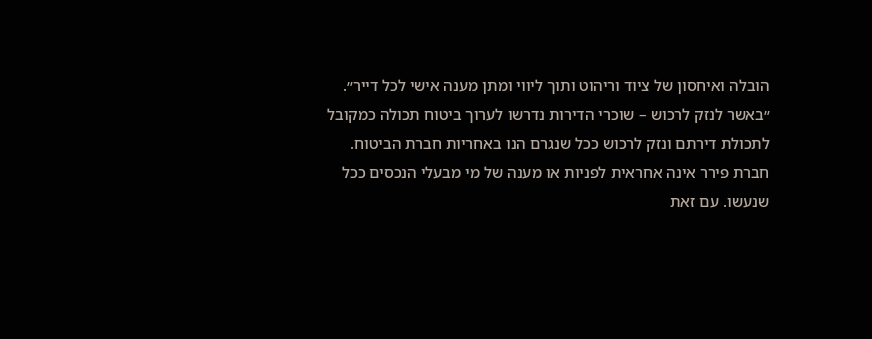הובלה ואיחסון של ציוד וריהוט ותוך ליווי ומתן מענה אישי לכל דייר״.
״באשר לנזק לרכוש – שוכרי הדירות נדרשו לערוך ביטוח תכולה כמקובל לתכולת דירתם ונזק לרכוש ככל שנגרם הנו באחריות חברת הביטוח. חברת פירר אינה אחראית לפניות או מענה של מי מבעלי הנכסים ככל שנעשו. עם זאת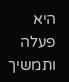היא פעלה ותמשיך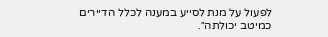לפעול על מנת לסייע במענה לכלל הדיירים כמיטב יכולתה״.